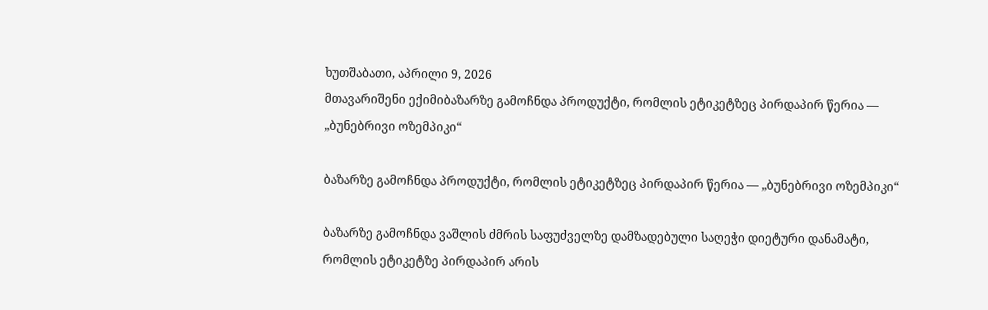ხუთშაბათი, აპრილი 9, 2026
მთავარიშენი ექიმიბაზარზე გამოჩნდა პროდუქტი, რომლის ეტიკეტზეც პირდაპირ წერია — „ბუნებრივი ოზემპიკი“

ბაზარზე გამოჩნდა პროდუქტი, რომლის ეტიკეტზეც პირდაპირ წერია — „ბუნებრივი ოზემპიკი“

ბაზარზე გამოჩნდა ვაშლის ძმრის საფუძველზე დამზადებული საღეჭი დიეტური დანამატი, რომლის ეტიკეტზე პირდაპირ არის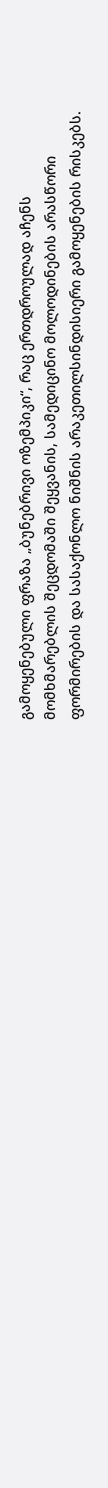გამოყენებული ფრაზა „ბუნებრივი ოზემპიკი“, რაც ერთდროულად აჩენს მომხმარებლის შეცდომაში შეყვანის, სამედიცინო მოლოდინების არასწორი ფორმირების და სასაქონლო ნიშნის არაკეთილსინდისიერი გამოყენების რისკებს.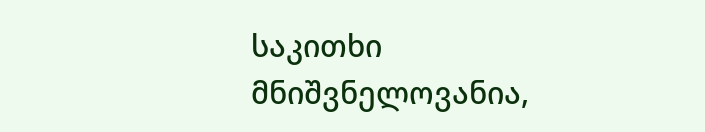საკითხი მნიშვნელოვანია,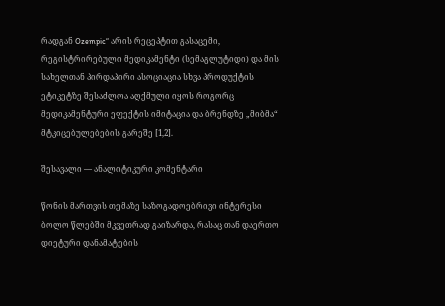რადგან Ozempic“ არის რეცეპტით გასაცემი, რეგისტრირებული მედიკამენტი (სემაგლუტიდი) და მის სახელთან პირდაპირი ასოციაცია სხვა პროდუქტის ეტიკეტზე შესაძლოა აღქმული იყოს როგორც მედიკამენტური ეფექტის იმიტაცია და ბრენდზე „მიბმა“ მტკიცებულებების გარეშე [1,2].

შესავალი — ანალიტიკური კომენტარი

წონის მართვის თემაზე საზოგადოებრივი ინტერესი ბოლო წლებში მკვეთრად გაიზარდა, რასაც თან დაერთო დიეტური დანამატების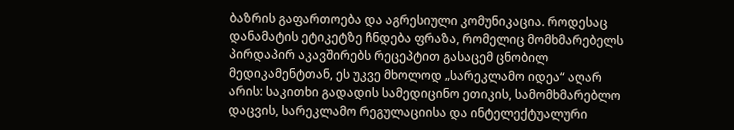ბაზრის გაფართოება და აგრესიული კომუნიკაცია. როდესაც დანამატის ეტიკეტზე ჩნდება ფრაზა, რომელიც მომხმარებელს პირდაპირ აკავშირებს რეცეპტით გასაცემ ცნობილ მედიკამენტთან, ეს უკვე მხოლოდ „სარეკლამო იდეა“ აღარ არის: საკითხი გადადის სამედიცინო ეთიკის, სამომხმარებლო დაცვის, სარეკლამო რეგულაციისა და ინტელექტუალური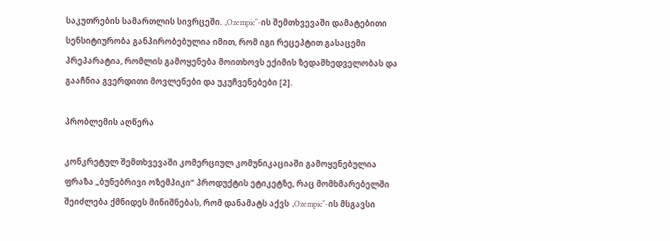საკუთრების სამართლის სივრცეში. „Ozempic“-ის შემთხვევაში დამატებითი სენსიტიურობა განპირობებულია იმით, რომ იგი რეცეპტით გასაცემი პრეპარატია, რომლის გამოყენება მოითხოვს ექიმის ზედამხედველობას და გააჩნია გვერდითი მოვლენები და უკუჩვენებები [2].

პრობლემის აღწერა

კონკრეტულ შემთხვევაში კომერციულ კომუნიკაციაში გამოყენებულია ფრაზა „ბუნებრივი ოზემპიკი“ პროდუქტის ეტიკეტზე, რაც მომხმარებელში შეიძლება ქმნიდეს მინიშნებას, რომ დანამატს აქვს „Ozempic“-ის მსგავსი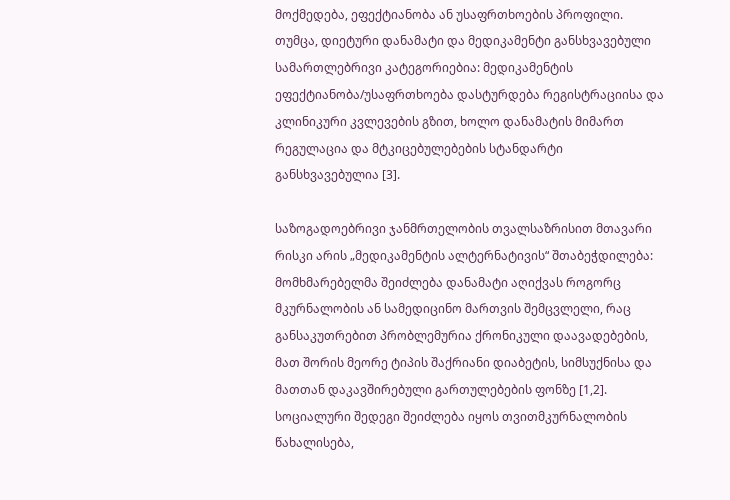მოქმედება, ეფექტიანობა ან უსაფრთხოების პროფილი. თუმცა, დიეტური დანამატი და მედიკამენტი განსხვავებული სამართლებრივი კატეგორიებია: მედიკამენტის ეფექტიანობა/უსაფრთხოება დასტურდება რეგისტრაციისა და კლინიკური კვლევების გზით, ხოლო დანამატის მიმართ რეგულაცია და მტკიცებულებების სტანდარტი განსხვავებულია [3].

საზოგადოებრივი ჯანმრთელობის თვალსაზრისით მთავარი რისკი არის „მედიკამენტის ალტერნატივის“ შთაბეჭდილება: მომხმარებელმა შეიძლება დანამატი აღიქვას როგორც მკურნალობის ან სამედიცინო მართვის შემცვლელი, რაც განსაკუთრებით პრობლემურია ქრონიკული დაავადებების, მათ შორის მეორე ტიპის შაქრიანი დიაბეტის, სიმსუქნისა და მათთან დაკავშირებული გართულებების ფონზე [1,2]. სოციალური შედეგი შეიძლება იყოს თვითმკურნალობის წახალისება,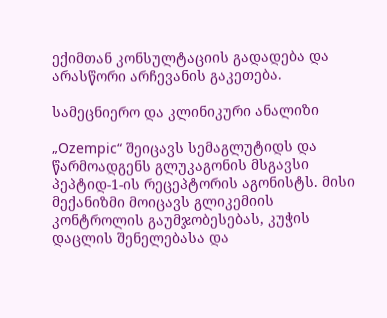ექიმთან კონსულტაციის გადადება და არასწორი არჩევანის გაკეთება.

სამეცნიერო და კლინიკური ანალიზი

„Ozempic“ შეიცავს სემაგლუტიდს და წარმოადგენს გლუკაგონის მსგავსი პეპტიდ-1-ის რეცეპტორის აგონისტს. მისი მექანიზმი მოიცავს გლიკემიის კონტროლის გაუმჯობესებას, კუჭის დაცლის შენელებასა და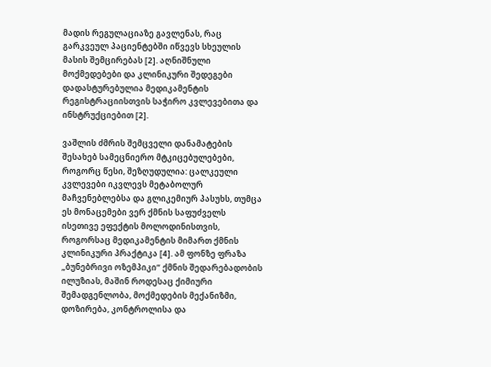მადის რეგულაციაზე გავლენას, რაც გარკვეულ პაციენტებში იწვევს სხეულის მასის შემცირებას [2]. აღნიშნული მოქმედებები და კლინიკური შედეგები დადასტურებულია მედიკამენტის რეგისტრაციისთვის საჭირო კვლევებითა და ინსტრუქციებით [2].

ვაშლის ძმრის შემცველი დანამატების შესახებ სამეცნიერო მტკიცებულებები, როგორც წესი, შეზღუდულია: ცალკეული კვლევები იკვლევს მეტაბოლურ მაჩვენებლებსა და გლიკემიურ პასუხს, თუმცა ეს მონაცემები ვერ ქმნის საფუძველს ისეთივე ეფექტის მოლოდინისთვის, როგორსაც მედიკამენტის მიმართ ქმნის კლინიკური პრაქტიკა [4]. ამ ფონზე ფრაზა „ბუნებრივი ოზემპიკი“ ქმნის შედარებადობის ილუზიას, მაშინ როდესაც ქიმიური შემადგენლობა, მოქმედების მექანიზმი, დოზირება, კონტროლისა და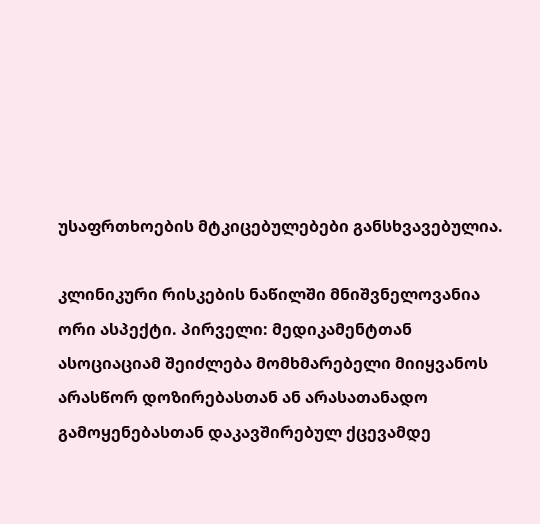უსაფრთხოების მტკიცებულებები განსხვავებულია.

კლინიკური რისკების ნაწილში მნიშვნელოვანია ორი ასპექტი. პირველი: მედიკამენტთან ასოციაციამ შეიძლება მომხმარებელი მიიყვანოს არასწორ დოზირებასთან ან არასათანადო გამოყენებასთან დაკავშირებულ ქცევამდე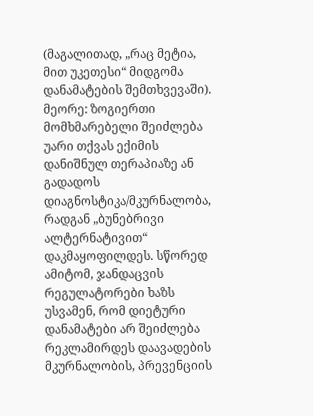(მაგალითად, „რაც მეტია, მით უკეთესი“ მიდგომა დანამატების შემთხვევაში). მეორე: ზოგიერთი მომხმარებელი შეიძლება უარი თქვას ექიმის დანიშნულ თერაპიაზე ან გადადოს დიაგნოსტიკა/მკურნალობა, რადგან „ბუნებრივი ალტერნატივით“ დაკმაყოფილდეს. სწორედ ამიტომ, ჯანდაცვის რეგულატორები ხაზს უსვამენ, რომ დიეტური დანამატები არ შეიძლება რეკლამირდეს დაავადების მკურნალობის, პრევენციის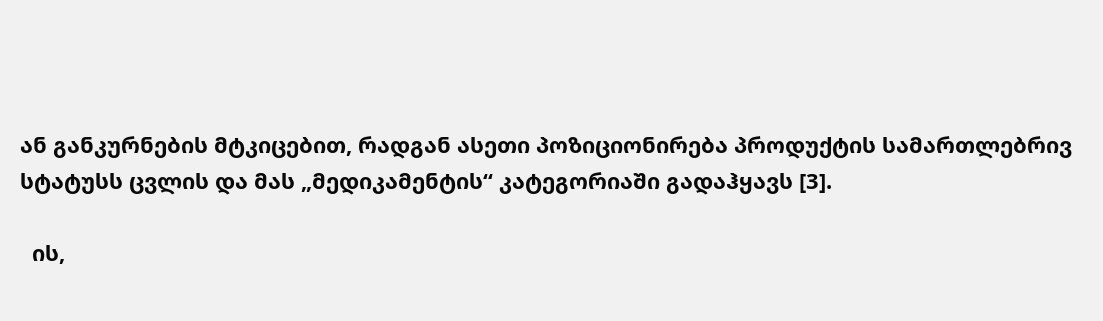ან განკურნების მტკიცებით, რადგან ასეთი პოზიციონირება პროდუქტის სამართლებრივ სტატუსს ცვლის და მას „მედიკამენტის“ კატეგორიაში გადაჰყავს [3].

  ის,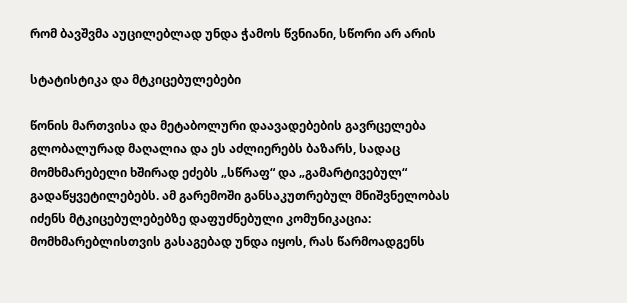რომ ბავშვმა აუცილებლად უნდა ჭამოს წვნიანი, სწორი არ არის

სტატისტიკა და მტკიცებულებები

წონის მართვისა და მეტაბოლური დაავადებების გავრცელება გლობალურად მაღალია და ეს აძლიერებს ბაზარს, სადაც მომხმარებელი ხშირად ეძებს „სწრაფ“ და „გამარტივებულ“ გადაწყვეტილებებს. ამ გარემოში განსაკუთრებულ მნიშვნელობას იძენს მტკიცებულებებზე დაფუძნებული კომუნიკაცია: მომხმარებლისთვის გასაგებად უნდა იყოს, რას წარმოადგენს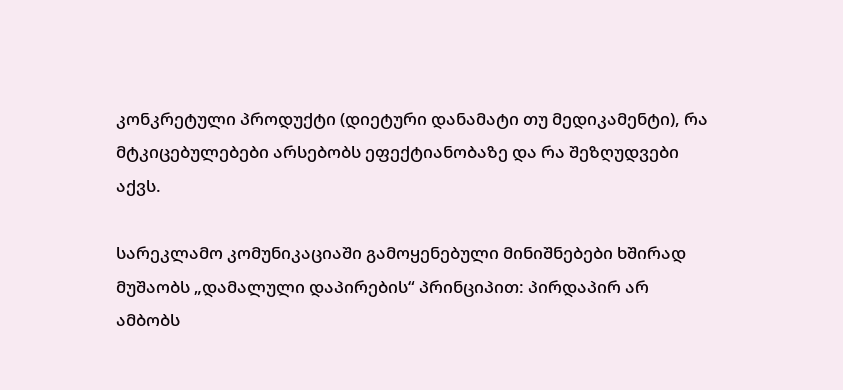კონკრეტული პროდუქტი (დიეტური დანამატი თუ მედიკამენტი), რა მტკიცებულებები არსებობს ეფექტიანობაზე და რა შეზღუდვები აქვს.

სარეკლამო კომუნიკაციაში გამოყენებული მინიშნებები ხშირად მუშაობს „დამალული დაპირების“ პრინციპით: პირდაპირ არ ამბობს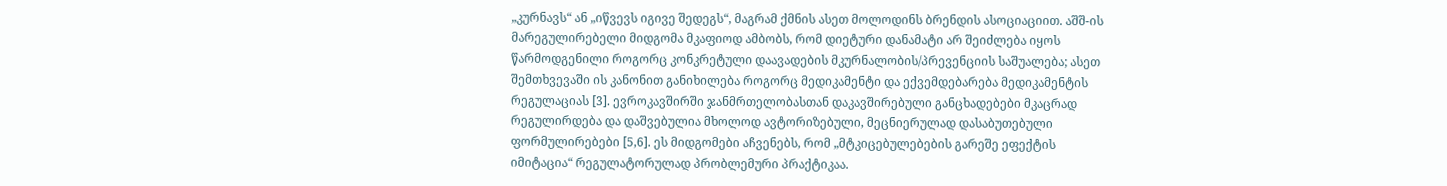„კურნავს“ ან „იწვევს იგივე შედეგს“, მაგრამ ქმნის ასეთ მოლოდინს ბრენდის ასოციაციით. აშშ-ის მარეგულირებელი მიდგომა მკაფიოდ ამბობს, რომ დიეტური დანამატი არ შეიძლება იყოს წარმოდგენილი როგორც კონკრეტული დაავადების მკურნალობის/პრევენციის საშუალება; ასეთ შემთხვევაში ის კანონით განიხილება როგორც მედიკამენტი და ექვემდებარება მედიკამენტის რეგულაციას [3]. ევროკავშირში ჯანმრთელობასთან დაკავშირებული განცხადებები მკაცრად რეგულირდება და დაშვებულია მხოლოდ ავტორიზებული, მეცნიერულად დასაბუთებული ფორმულირებები [5,6]. ეს მიდგომები აჩვენებს, რომ „მტკიცებულებების გარეშე ეფექტის იმიტაცია“ რეგულატორულად პრობლემური პრაქტიკაა.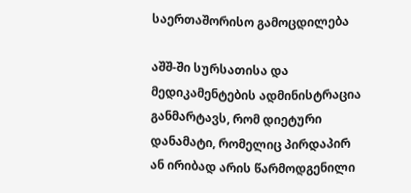საერთაშორისო გამოცდილება

აშშ-ში სურსათისა და მედიკამენტების ადმინისტრაცია განმარტავს, რომ დიეტური დანამატი, რომელიც პირდაპირ ან ირიბად არის წარმოდგენილი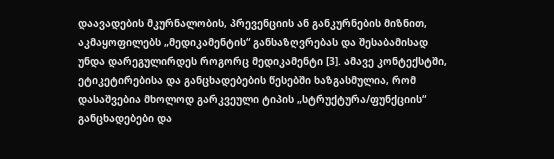დაავადების მკურნალობის, პრევენციის ან განკურნების მიზნით, აკმაყოფილებს „მედიკამენტის“ განსაზღვრებას და შესაბამისად უნდა დარეგულირდეს როგორც მედიკამენტი [3]. ამავე კონტექსტში, ეტიკეტირებისა და განცხადებების წესებში ხაზგასმულია, რომ დასაშვებია მხოლოდ გარკვეული ტიპის „სტრუქტურა/ფუნქციის“ განცხადებები და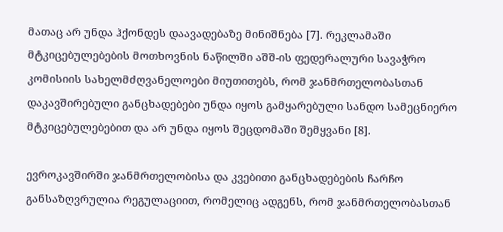მათაც არ უნდა ჰქონდეს დაავადებაზე მინიშნება [7]. რეკლამაში მტკიცებულებების მოთხოვნის ნაწილში აშშ-ის ფედერალური სავაჭრო კომისიის სახელმძღვანელოები მიუთითებს, რომ ჯანმრთელობასთან დაკავშირებული განცხადებები უნდა იყოს გამყარებული სანდო სამეცნიერო მტკიცებულებებით და არ უნდა იყოს შეცდომაში შემყვანი [8].

ევროკავშირში ჯანმრთელობისა და კვებითი განცხადებების ჩარჩო განსაზღვრულია რეგულაციით, რომელიც ადგენს, რომ ჯანმრთელობასთან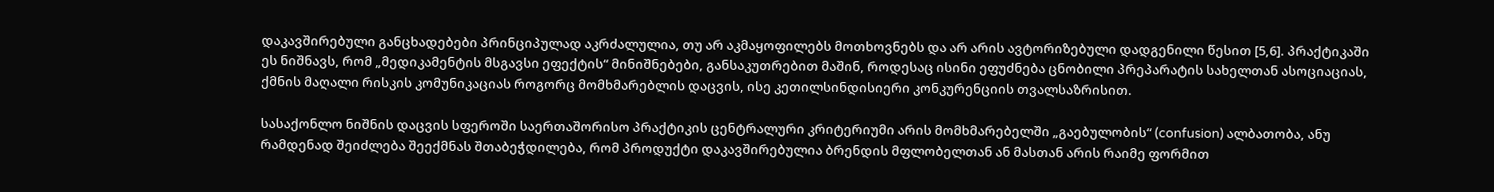დაკავშირებული განცხადებები პრინციპულად აკრძალულია, თუ არ აკმაყოფილებს მოთხოვნებს და არ არის ავტორიზებული დადგენილი წესით [5,6]. პრაქტიკაში ეს ნიშნავს, რომ „მედიკამენტის მსგავსი ეფექტის“ მინიშნებები, განსაკუთრებით მაშინ, როდესაც ისინი ეფუძნება ცნობილი პრეპარატის სახელთან ასოციაციას, ქმნის მაღალი რისკის კომუნიკაციას როგორც მომხმარებლის დაცვის, ისე კეთილსინდისიერი კონკურენციის თვალსაზრისით.

სასაქონლო ნიშნის დაცვის სფეროში საერთაშორისო პრაქტიკის ცენტრალური კრიტერიუმი არის მომხმარებელში „გაებულობის“ (confusion) ალბათობა, ანუ რამდენად შეიძლება შეექმნას შთაბეჭდილება, რომ პროდუქტი დაკავშირებულია ბრენდის მფლობელთან ან მასთან არის რაიმე ფორმით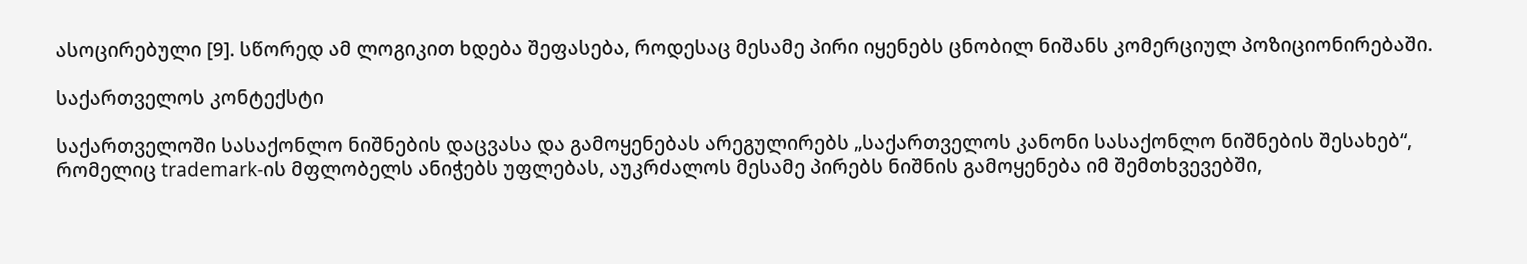ასოცირებული [9]. სწორედ ამ ლოგიკით ხდება შეფასება, როდესაც მესამე პირი იყენებს ცნობილ ნიშანს კომერციულ პოზიციონირებაში.

საქართველოს კონტექსტი

საქართველოში სასაქონლო ნიშნების დაცვასა და გამოყენებას არეგულირებს „საქართველოს კანონი სასაქონლო ნიშნების შესახებ“, რომელიც trademark-ის მფლობელს ანიჭებს უფლებას, აუკრძალოს მესამე პირებს ნიშნის გამოყენება იმ შემთხვევებში,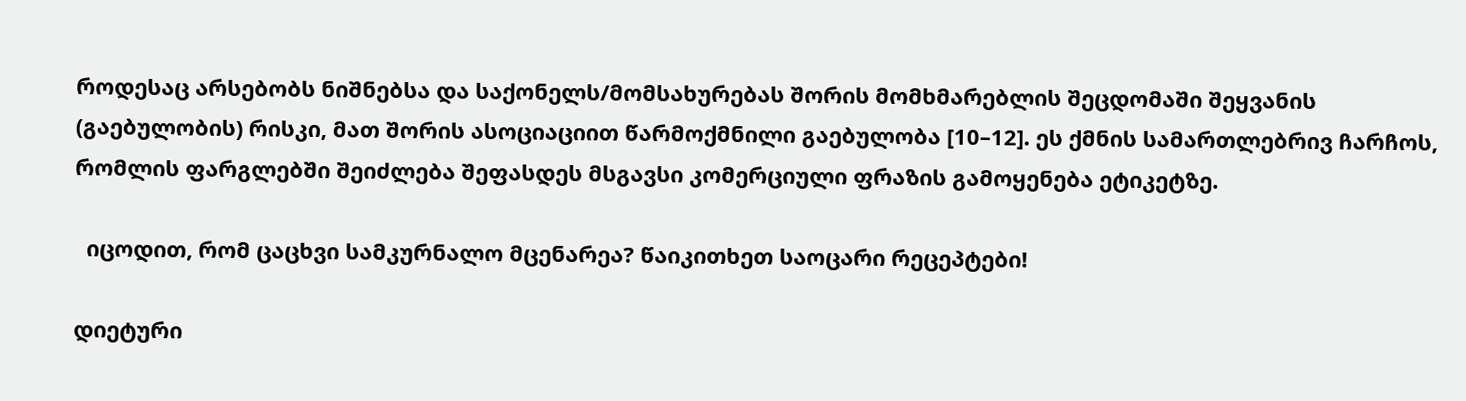როდესაც არსებობს ნიშნებსა და საქონელს/მომსახურებას შორის მომხმარებლის შეცდომაში შეყვანის (გაებულობის) რისკი, მათ შორის ასოციაციით წარმოქმნილი გაებულობა [10–12]. ეს ქმნის სამართლებრივ ჩარჩოს, რომლის ფარგლებში შეიძლება შეფასდეს მსგავსი კომერციული ფრაზის გამოყენება ეტიკეტზე.

  იცოდით, რომ ცაცხვი სამკურნალო მცენარეა? წაიკითხეთ საოცარი რეცეპტები!

დიეტური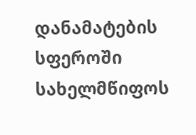დანამატების სფეროში სახელმწიფოს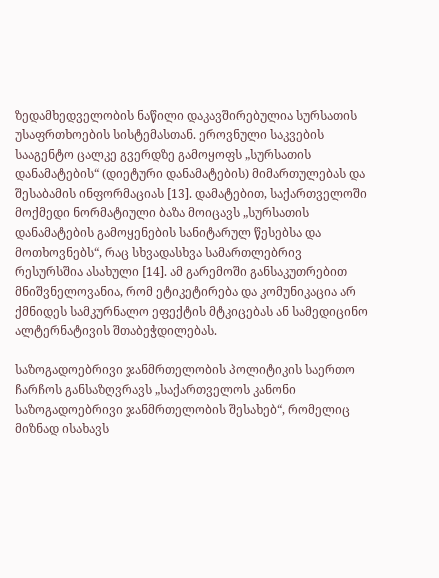ზედამხედველობის ნაწილი დაკავშირებულია სურსათის უსაფრთხოების სისტემასთან. ეროვნული საკვების სააგენტო ცალკე გვერდზე გამოყოფს „სურსათის დანამატების“ (დიეტური დანამატების) მიმართულებას და შესაბამის ინფორმაციას [13]. დამატებით, საქართველოში მოქმედი ნორმატიული ბაზა მოიცავს „სურსათის დანამატების გამოყენების სანიტარულ წესებსა და მოთხოვნებს“, რაც სხვადასხვა სამართლებრივ რესურსშია ასახული [14]. ამ გარემოში განსაკუთრებით მნიშვნელოვანია, რომ ეტიკეტირება და კომუნიკაცია არ ქმნიდეს სამკურნალო ეფექტის მტკიცებას ან სამედიცინო ალტერნატივის შთაბეჭდილებას.

საზოგადოებრივი ჯანმრთელობის პოლიტიკის საერთო ჩარჩოს განსაზღვრავს „საქართველოს კანონი საზოგადოებრივი ჯანმრთელობის შესახებ“, რომელიც მიზნად ისახავს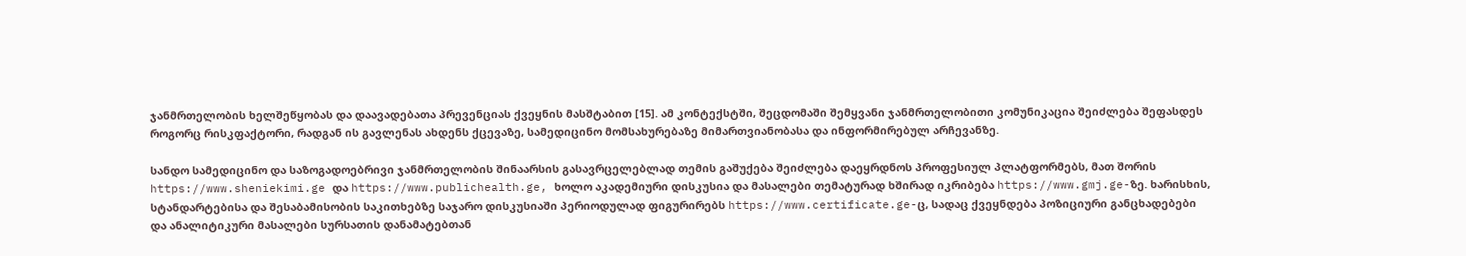ჯანმრთელობის ხელშეწყობას და დაავადებათა პრევენციას ქვეყნის მასშტაბით [15]. ამ კონტექსტში, შეცდომაში შემყვანი ჯანმრთელობითი კომუნიკაცია შეიძლება შეფასდეს როგორც რისკფაქტორი, რადგან ის გავლენას ახდენს ქცევაზე, სამედიცინო მომსახურებაზე მიმართვიანობასა და ინფორმირებულ არჩევანზე.

სანდო სამედიცინო და საზოგადოებრივი ჯანმრთელობის შინაარსის გასავრცელებლად თემის გაშუქება შეიძლება დაეყრდნოს პროფესიულ პლატფორმებს, მათ შორის https://www.sheniekimi.ge და https://www.publichealth.ge, ხოლო აკადემიური დისკუსია და მასალები თემატურად ხშირად იკრიბება https://www.gmj.ge-ზე. ხარისხის, სტანდარტებისა და შესაბამისობის საკითხებზე საჯარო დისკუსიაში პერიოდულად ფიგურირებს https://www.certificate.ge-ც, სადაც ქვეყნდება პოზიციური განცხადებები და ანალიტიკური მასალები სურსათის დანამატებთან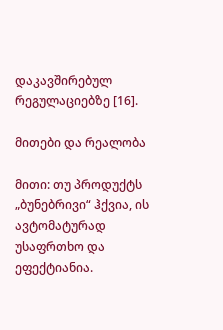დაკავშირებულ რეგულაციებზე [16].

მითები და რეალობა

მითი: თუ პროდუქტს „ბუნებრივი“ ჰქვია, ის ავტომატურად უსაფრთხო და ეფექტიანია.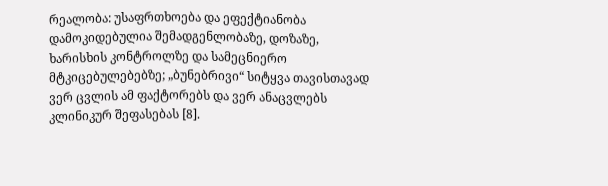რეალობა: უსაფრთხოება და ეფექტიანობა დამოკიდებულია შემადგენლობაზე, დოზაზე, ხარისხის კონტროლზე და სამეცნიერო მტკიცებულებებზე; „ბუნებრივი“ სიტყვა თავისთავად ვერ ცვლის ამ ფაქტორებს და ვერ ანაცვლებს კლინიკურ შეფასებას [8].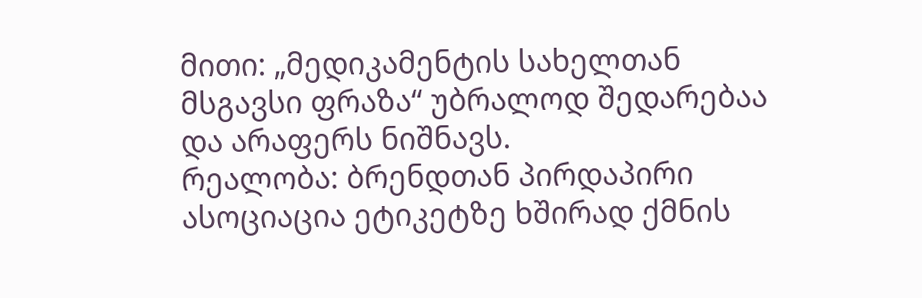მითი: „მედიკამენტის სახელთან მსგავსი ფრაზა“ უბრალოდ შედარებაა და არაფერს ნიშნავს.
რეალობა: ბრენდთან პირდაპირი ასოციაცია ეტიკეტზე ხშირად ქმნის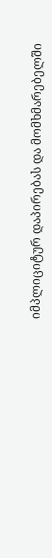იმპლიციტურ დაპირებას და მომხმარებელში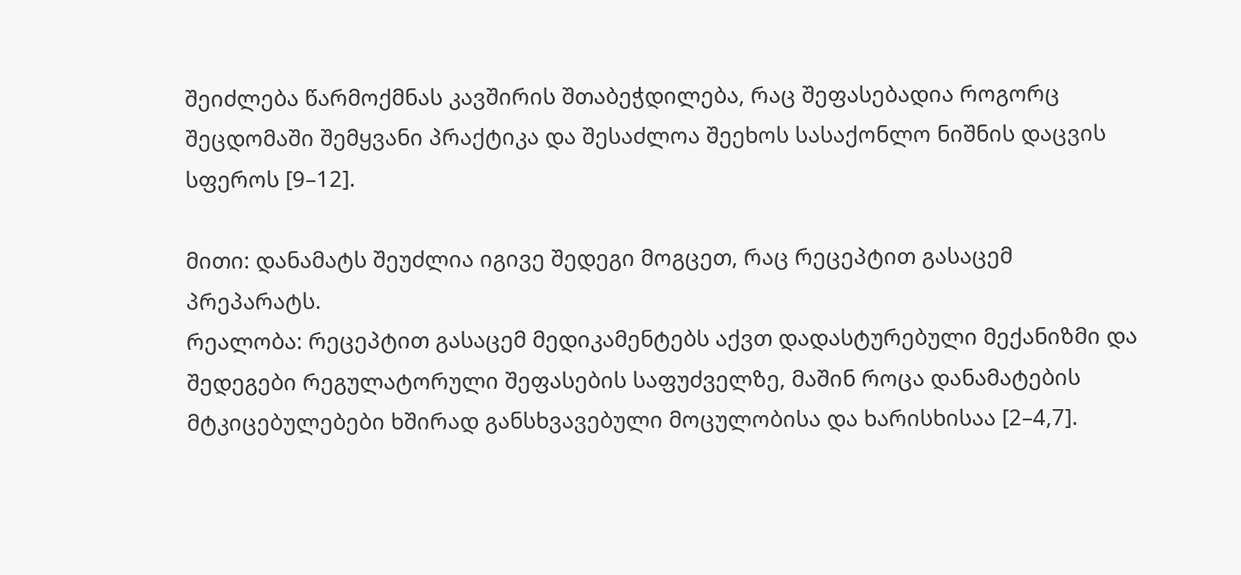შეიძლება წარმოქმნას კავშირის შთაბეჭდილება, რაც შეფასებადია როგორც შეცდომაში შემყვანი პრაქტიკა და შესაძლოა შეეხოს სასაქონლო ნიშნის დაცვის სფეროს [9–12].

მითი: დანამატს შეუძლია იგივე შედეგი მოგცეთ, რაც რეცეპტით გასაცემ პრეპარატს.
რეალობა: რეცეპტით გასაცემ მედიკამენტებს აქვთ დადასტურებული მექანიზმი და შედეგები რეგულატორული შეფასების საფუძველზე, მაშინ როცა დანამატების მტკიცებულებები ხშირად განსხვავებული მოცულობისა და ხარისხისაა [2–4,7].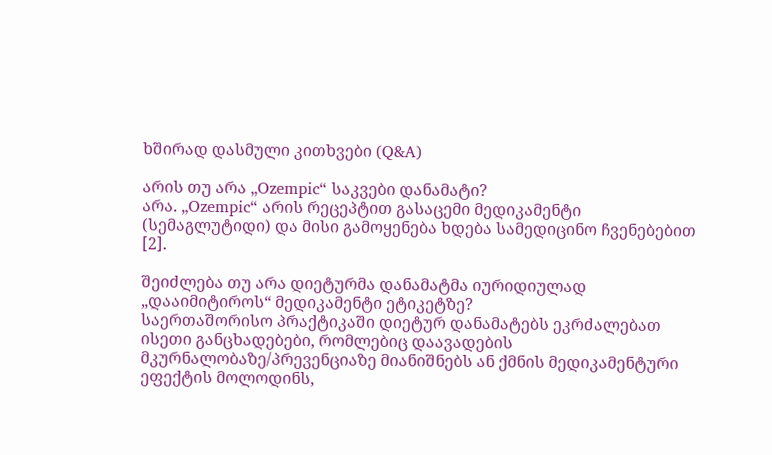ხშირად დასმული კითხვები (Q&A)

არის თუ არა „Ozempic“ საკვები დანამატი?
არა. „Ozempic“ არის რეცეპტით გასაცემი მედიკამენტი (სემაგლუტიდი) და მისი გამოყენება ხდება სამედიცინო ჩვენებებით [2].

შეიძლება თუ არა დიეტურმა დანამატმა იურიდიულად „დააიმიტიროს“ მედიკამენტი ეტიკეტზე?
საერთაშორისო პრაქტიკაში დიეტურ დანამატებს ეკრძალებათ ისეთი განცხადებები, რომლებიც დაავადების მკურნალობაზე/პრევენციაზე მიანიშნებს ან ქმნის მედიკამენტური ეფექტის მოლოდინს,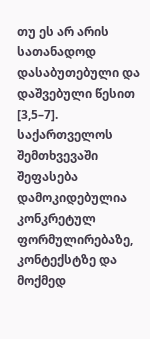თუ ეს არ არის სათანადოდ დასაბუთებული და დაშვებული წესით [3,5–7]. საქართველოს შემთხვევაში შეფასება დამოკიდებულია კონკრეტულ ფორმულირებაზე, კონტექსტზე და მოქმედ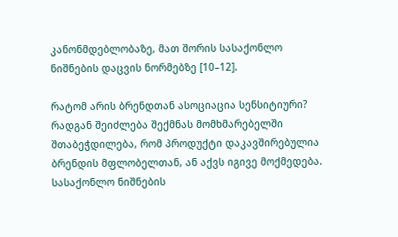კანონმდებლობაზე, მათ შორის სასაქონლო ნიშნების დაცვის ნორმებზე [10–12].

რატომ არის ბრენდთან ასოციაცია სენსიტიური?
რადგან შეიძლება შექმნას მომხმარებელში შთაბეჭდილება, რომ პროდუქტი დაკავშირებულია ბრენდის მფლობელთან, ან აქვს იგივე მოქმედება. სასაქონლო ნიშნების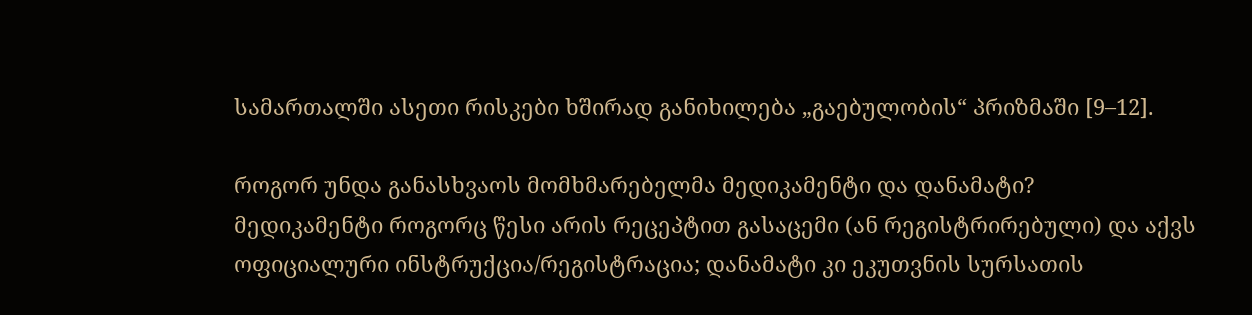სამართალში ასეთი რისკები ხშირად განიხილება „გაებულობის“ პრიზმაში [9–12].

როგორ უნდა განასხვაოს მომხმარებელმა მედიკამენტი და დანამატი?
მედიკამენტი როგორც წესი არის რეცეპტით გასაცემი (ან რეგისტრირებული) და აქვს ოფიციალური ინსტრუქცია/რეგისტრაცია; დანამატი კი ეკუთვნის სურსათის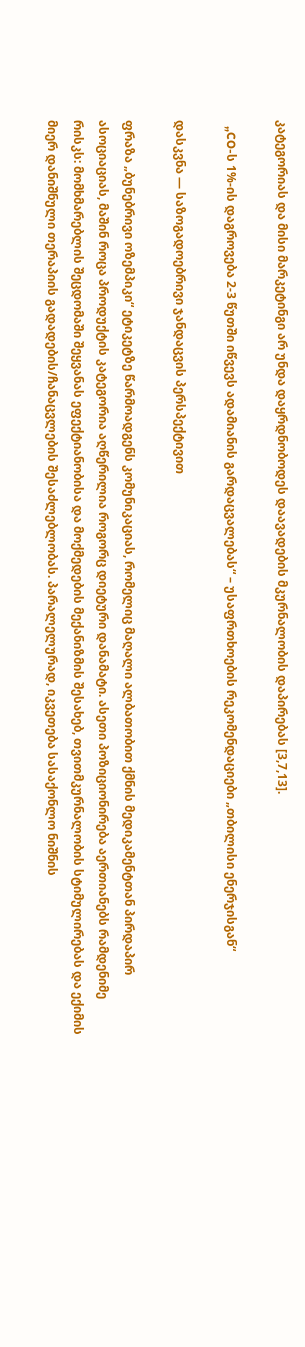კატეგორიას და მისი მარკეტინგი არ უნდა დაყრდნობოდეს დაავადების მკურნალობის დაპირებას [3,7,13].

  „CO-ს 1%-ის დაგროვება 2-3 წუთში იწვევს ადამიანის გარდაცვალებას“ – უსაფრთხოების რეკომენდაციები „თბილისი ენერჯისგან“

დასკვნა — საზოგადოებრივი ჯანდაცვის პერსპექტივით

ფრაზა „ბუნებრივი ოზემპიკი“ ეტიკეტზე წარმოადგენს კომუნიკაციას, რომელიც მაღალი ალბათობით ქმნის მედიკამენტთან პირდაპირ ასოციაციას, მაშინ როცა პროდუქტის კატეგორია აღწერილია როგორც დიეტური დანამატი. ასეთი პოზიციონირება აერთიანებს რამდენიმე რისკს: მომხმარებლის შეცდომაში შეყვანას ეფექტიანობისა და მოქმედების მექანიზმის შესახებ, თვითმკურნალობის სტიმულირებას და ექიმის მიერ დანიშნული თერაპიის გადადების/ჩანაცვლების შესაძლებლობას. პარალელურად, იკვეთება სასაქონლო ნიშნის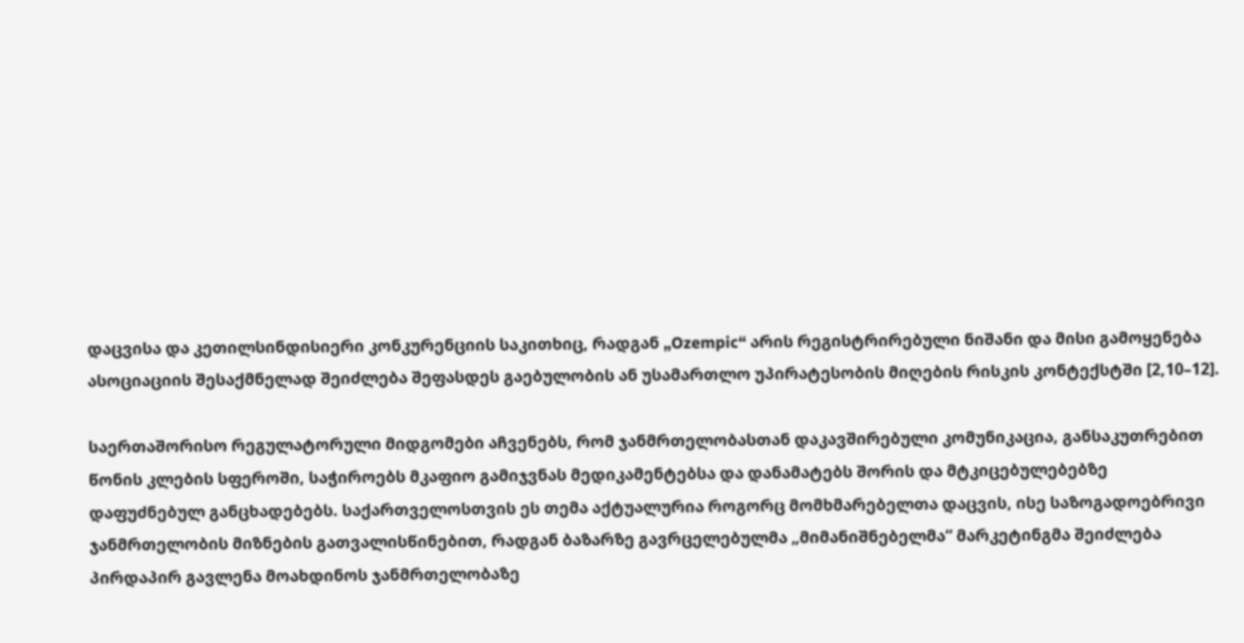დაცვისა და კეთილსინდისიერი კონკურენციის საკითხიც, რადგან „Ozempic“ არის რეგისტრირებული ნიშანი და მისი გამოყენება ასოციაციის შესაქმნელად შეიძლება შეფასდეს გაებულობის ან უსამართლო უპირატესობის მიღების რისკის კონტექსტში [2,10–12].

საერთაშორისო რეგულატორული მიდგომები აჩვენებს, რომ ჯანმრთელობასთან დაკავშირებული კომუნიკაცია, განსაკუთრებით წონის კლების სფეროში, საჭიროებს მკაფიო გამიჯვნას მედიკამენტებსა და დანამატებს შორის და მტკიცებულებებზე დაფუძნებულ განცხადებებს. საქართველოსთვის ეს თემა აქტუალურია როგორც მომხმარებელთა დაცვის, ისე საზოგადოებრივი ჯანმრთელობის მიზნების გათვალისწინებით, რადგან ბაზარზე გავრცელებულმა „მიმანიშნებელმა“ მარკეტინგმა შეიძლება პირდაპირ გავლენა მოახდინოს ჯანმრთელობაზე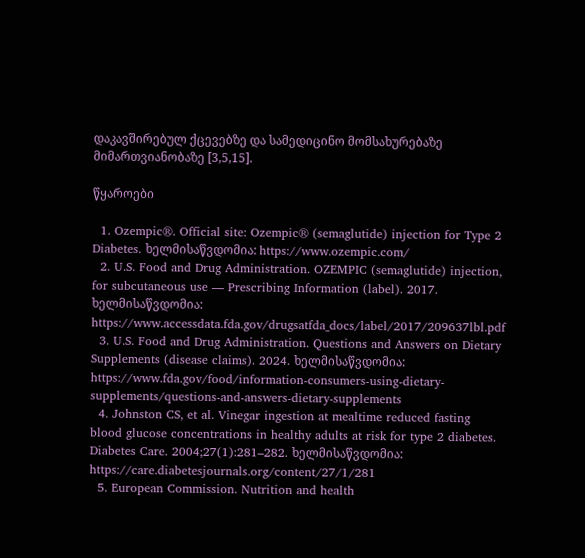დაკავშირებულ ქცევებზე და სამედიცინო მომსახურებაზე მიმართვიანობაზე [3,5,15].

წყაროები

  1. Ozempic®. Official site: Ozempic® (semaglutide) injection for Type 2 Diabetes. ხელმისაწვდომია: https://www.ozempic.com/
  2. U.S. Food and Drug Administration. OZEMPIC (semaglutide) injection, for subcutaneous use — Prescribing Information (label). 2017. ხელმისაწვდომია: https://www.accessdata.fda.gov/drugsatfda_docs/label/2017/209637lbl.pdf
  3. U.S. Food and Drug Administration. Questions and Answers on Dietary Supplements (disease claims). 2024. ხელმისაწვდომია: https://www.fda.gov/food/information-consumers-using-dietary-supplements/questions-and-answers-dietary-supplements
  4. Johnston CS, et al. Vinegar ingestion at mealtime reduced fasting blood glucose concentrations in healthy adults at risk for type 2 diabetes. Diabetes Care. 2004;27(1):281–282. ხელმისაწვდომია: https://care.diabetesjournals.org/content/27/1/281
  5. European Commission. Nutrition and health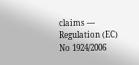claims — Regulation (EC) No 1924/2006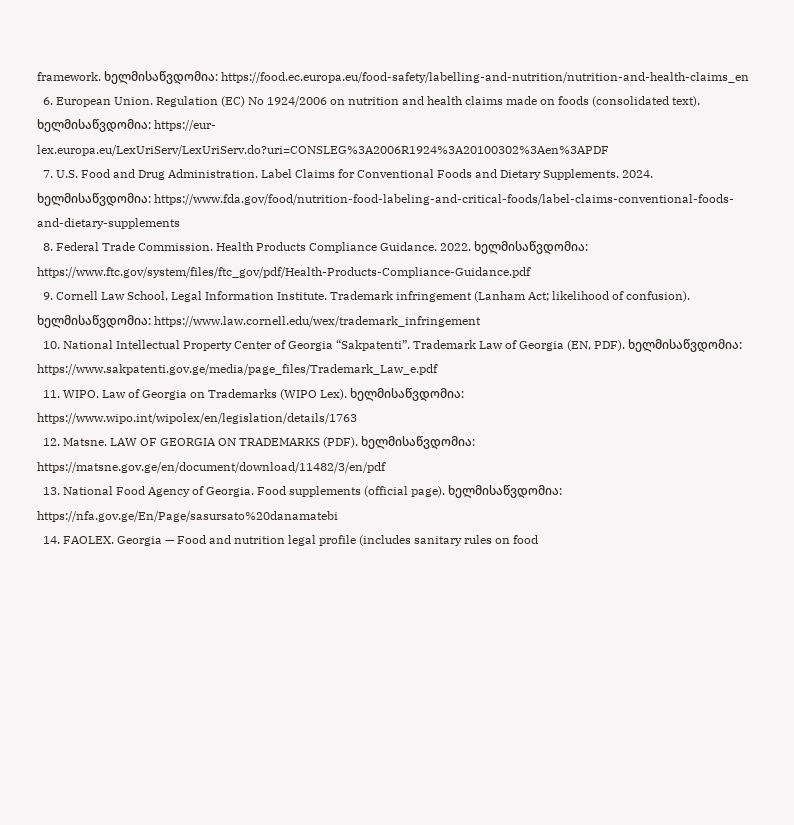framework. ხელმისაწვდომია: https://food.ec.europa.eu/food-safety/labelling-and-nutrition/nutrition-and-health-claims_en
  6. European Union. Regulation (EC) No 1924/2006 on nutrition and health claims made on foods (consolidated text). ხელმისაწვდომია: https://eur-lex.europa.eu/LexUriServ/LexUriServ.do?uri=CONSLEG%3A2006R1924%3A20100302%3Aen%3APDF
  7. U.S. Food and Drug Administration. Label Claims for Conventional Foods and Dietary Supplements. 2024. ხელმისაწვდომია: https://www.fda.gov/food/nutrition-food-labeling-and-critical-foods/label-claims-conventional-foods-and-dietary-supplements
  8. Federal Trade Commission. Health Products Compliance Guidance. 2022. ხელმისაწვდომია: https://www.ftc.gov/system/files/ftc_gov/pdf/Health-Products-Compliance-Guidance.pdf
  9. Cornell Law School, Legal Information Institute. Trademark infringement (Lanham Act; likelihood of confusion). ხელმისაწვდომია: https://www.law.cornell.edu/wex/trademark_infringement
  10. National Intellectual Property Center of Georgia “Sakpatenti”. Trademark Law of Georgia (EN, PDF). ხელმისაწვდომია: https://www.sakpatenti.gov.ge/media/page_files/Trademark_Law_e.pdf
  11. WIPO. Law of Georgia on Trademarks (WIPO Lex). ხელმისაწვდომია: https://www.wipo.int/wipolex/en/legislation/details/1763
  12. Matsne. LAW OF GEORGIA ON TRADEMARKS (PDF). ხელმისაწვდომია: https://matsne.gov.ge/en/document/download/11482/3/en/pdf
  13. National Food Agency of Georgia. Food supplements (official page). ხელმისაწვდომია: https://nfa.gov.ge/En/Page/sasursato%20danamatebi
  14. FAOLEX. Georgia — Food and nutrition legal profile (includes sanitary rules on food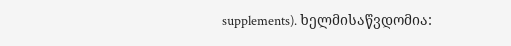supplements). ხელმისაწვდომია: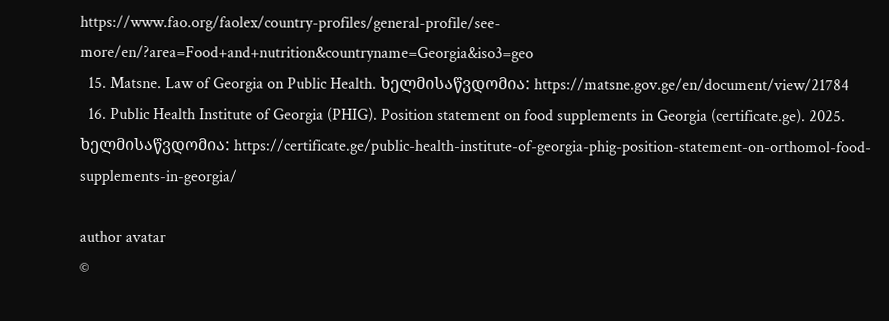https://www.fao.org/faolex/country-profiles/general-profile/see-more/en/?area=Food+and+nutrition&countryname=Georgia&iso3=geo
  15. Matsne. Law of Georgia on Public Health. ხელმისაწვდომია: https://matsne.gov.ge/en/document/view/21784
  16. Public Health Institute of Georgia (PHIG). Position statement on food supplements in Georgia (certificate.ge). 2025. ხელმისაწვდომია: https://certificate.ge/public-health-institute-of-georgia-phig-position-statement-on-orthomol-food-supplements-in-georgia/

author avatar
©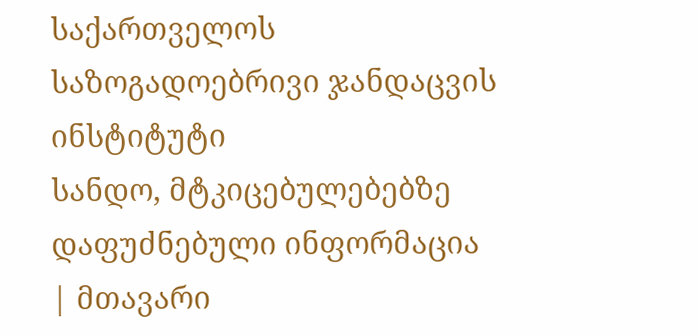საქართველოს საზოგადოებრივი ჯანდაცვის ინსტიტუტი
სანდო, მტკიცებულებებზე დაფუძნებული ინფორმაცია | მთავარი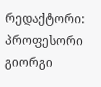რედაქტორი: პროფესორი გიორგი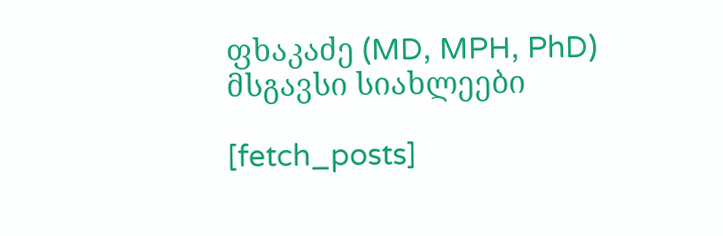ფხაკაძე (MD, MPH, PhD)
მსგავსი სიახლეები

[fetch_posts]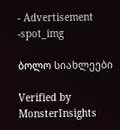- Advertisement -spot_img

ბოლო სიახლეები

Verified by MonsterInsights